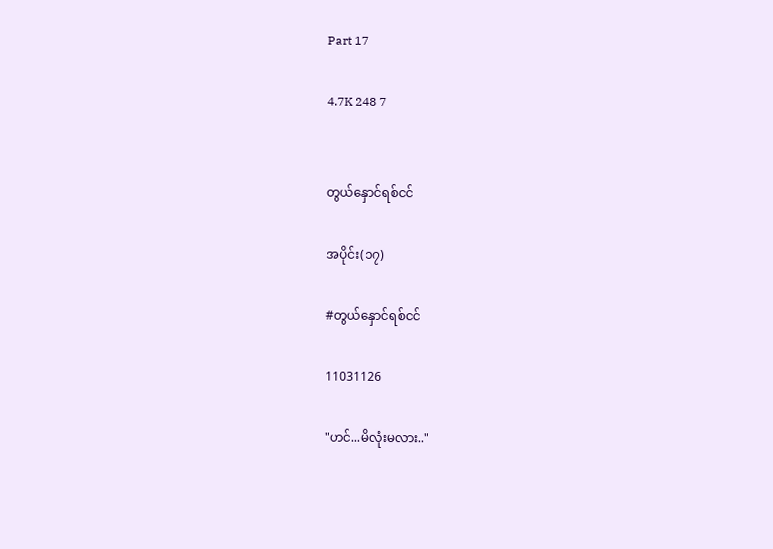Part 17

4.7K 248 7


တွယ်နှောင်ရစ်ငင်

အပိုင်း(၁၇)

#တွယ်နှောင်ရစ်ငင်

11031126

"ဟင်...မိလုံးမလား.."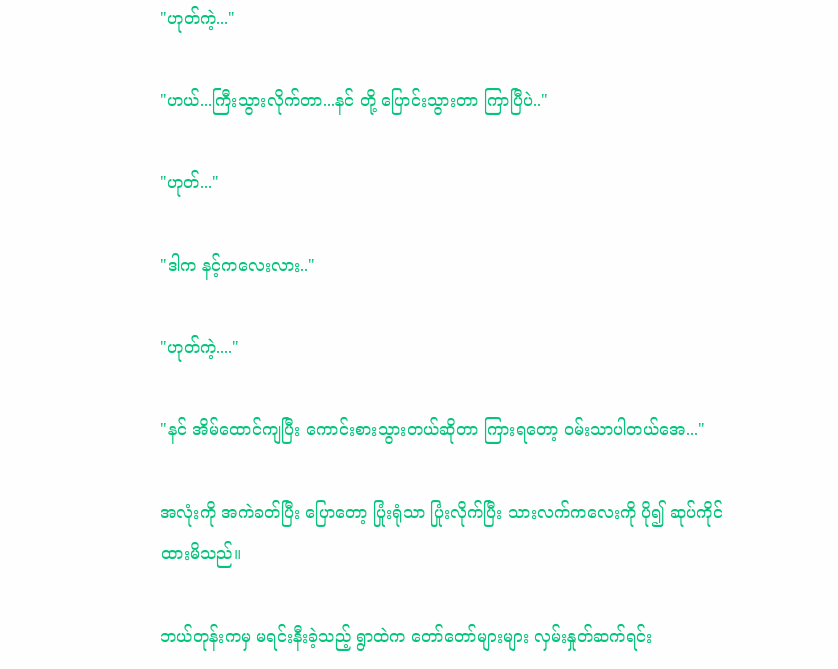"ဟုတ်ကဲ့..."

"ဟယ်...ကြီးသွားလိုက်တာ...နင် တို့ ပြောင်းသွားတာ ကြာပြီပဲ.."

"ဟုတ်..."

"ဒါက နင့်ကလေးလား.."

"ဟုတ်ကဲ့...."

"နင် အိမ်ထောင်ကျပြီး ကောင်းစားသွားတယ်ဆိုတာ ကြားရတော့ ၀မ်းသာပါတယ်အေ..."

အလုံးကို အကဲခတ်ပြီး ပြောတော့ ပြုံးရုံသာ ပြုံးလိုက်ပြီး သားလက်ကလေးကို ပို၍ ဆုပ်ကိုင်ထားမိသည်။

ဘယ်တုန်းကမှ မရင်းနီးခဲ့သည့် ရွာထဲက တော်တော်များများ လှမ်းနှုတ်ဆက်ရင်း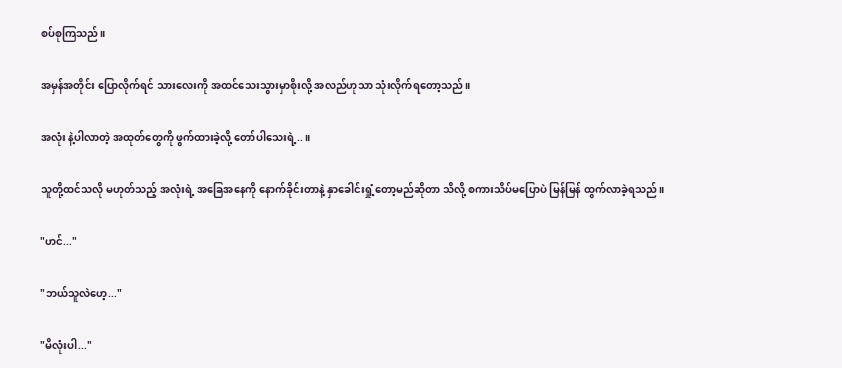စပ်စုကြသည်။

အမှန်အတိုင်း ပြောလိုက်ရင် သားလေးကို အထင်သေးသွားမှာစိုးလို့ အလည်ဟုသာ သုံးလိုက်ရတော့သည်။

အလုံး နဲ့ပါလာတဲ့ အထုတ်တွေကို ဖွက်ထားခဲ့လို့ တော်ပါသေးရဲ့..။

သူတို့ထင်သလို မဟုတ်သည့် အလုံးရဲ့ အခြေအနေကို နောက်ခိုင်းတာနဲ့ နှာခေါင်းရှုံ့တော့မည်ဆိုတာ သိလို့ စကားသိပ်မပြောပဲ မြန်မြန် ထွက်လာခဲ့ရသည်။

"ဟင်..."

"ဘယ်သူလဲဟေ့..."

"မိလုံးပါ..."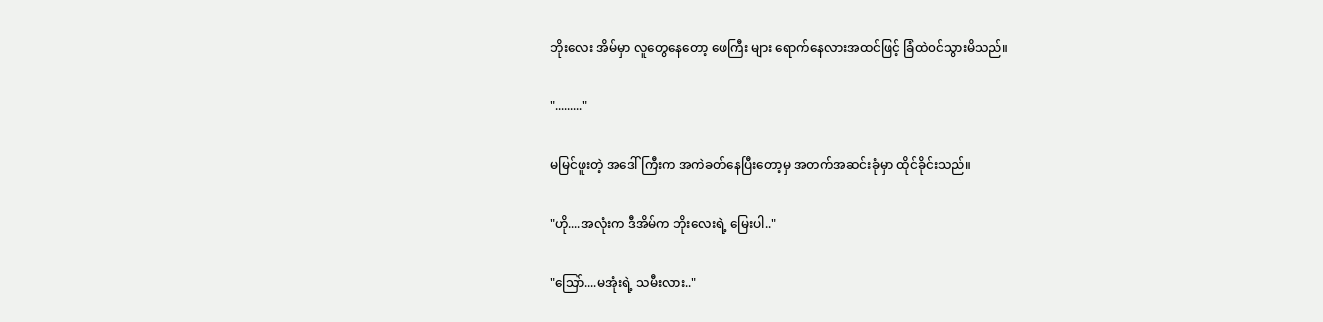ဘိုးလေး အိမ်မှာ လူတွေနေတော့ ဖေကြီး များ ရောက်နေလားအထင်ဖြင့် ခြံထဲ၀င်သွားမိသည်။

"........."

မမြင်ဖူးတဲ့ အဒေါ်ကြီးက အကဲခတ်နေပြီးတော့မှ အတက်အဆင်းခုံမှာ ထိုင်ခိုင်းသည်။

"ဟို....အလုံးက ဒီအိမ်က ဘိုးလေးရဲ့ မြေးပါ.."

"သြော်....မအုံးရဲ့ သမီးလား.."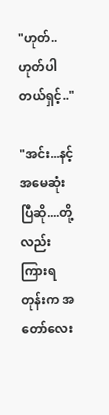"ဟုတ်..ဟုတ်ပါတယ်ရှင့်.."

"အင်း...နင့်အမေဆုံးပြီဆို....တို့လည်း ကြားရတုန်းက အတော်လေး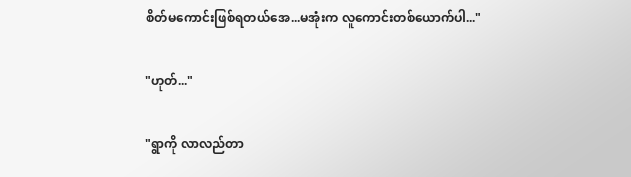စိတ်မကောင်းဖြစ်ရတယ်အေ...မအုံးက လူကောင်းတစ်ယောက်ပါ..."

"ဟုတ်..."

"ရွာကို လာလည်တာ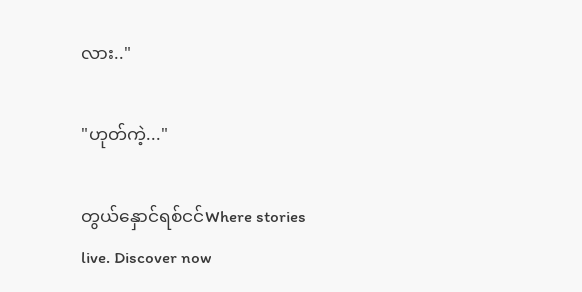လား.."

"ဟုတ်ကဲ့..."

တွယ်နှောင်ရစ်ငင်Where stories live. Discover now